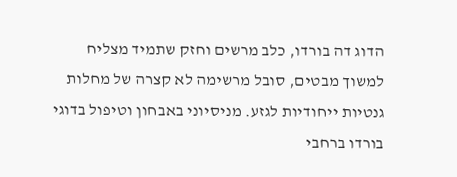הדוג דה בורדו, כלב מרשים וחזק שתמיד מצליח למשוך מבטים, סובל מרשימה לא קצרה של מחלות גנטיות ייחודיות לגזע. מניסיוני באבחון וטיפול בדוגי בורדו ברחבי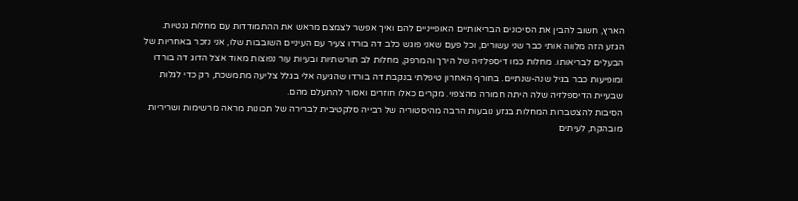הארץ, חשוב להבין את הסיכונים הבריאותיים האופייניים להם ואיך אפשר לצמצם מראש את ההתמודדות עם מחלות גנטיות.
הגזע הזה מלווה אותי כבר שני עשורים, וכל פעם שאני פוגש כלב דה בורדו צעיר עם העיניים השובבות שלו, אני נזכר באחריות של הבעלים לבריאותו. מחלות כמו דיספלזיה של הירך והמרפק, מחלות לב תורשתיות ובעיות עור נפוצות מאוד אצל הדוג דה בורדו ומופיעות כבר בגיל שנה-שנתיים. בחורף האחרון טיפלתי בנקבת דה בורדו שהגיעה אלי בגלל צליעה מתמשכת, רק כדי לגלות שבעיית הדיספלזיה שלה היתה חמורה מהצפוי. מקרים כאלו חוזרים ואסור להתעלם מהם.
הסיבות להצטברות המחלות בגזע נובעות הרבה מהיסטוריה של רבייה סלקטיבית לברירה של תכונות מראה מרשימות ושריריות מובהקת, לעיתים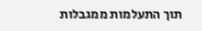תוך התעלמות ממגבלות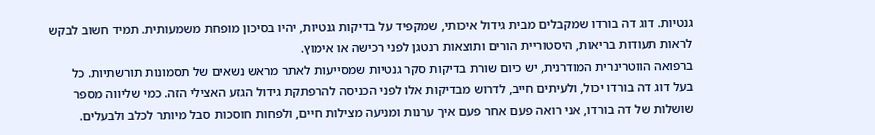גנטיות. דוג דה בורדו שמקבלים מבית גידול איכותי, שמקפיד על בדיקות גנטיות, יהיו בסיכון מופחת משמעותית. תמיד חשוב לבקש לראות תעודות בריאות, היסטוריית הורים ותוצאות רנטגן לפני רכישה או אימוץ.
ברפואה הווטרינרית המודרנית, יש כיום שורת בדיקות סקר גנטיות שמסייעות לאתר מראש נשאים של תסמונות תורשתיות. כל בעל דוג דה בורדו יכול, ולעיתים חייב, לדרוש מבדיקות אלו לפני הכניסה להרפתקת גידול הגזע האצילי הזה. כמי שליווה מספר שושלות של דה בורדו, אני רואה פעם אחר פעם איך ערנות ומניעה מצילות חיים, ולפחות חוסכות סבל מיותר לכלב ולבעלים.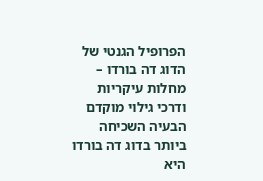הפרופיל הגנטי של הדוג דה בורדו – מחלות עיקריות ודרכי גילוי מוקדם
הבעיה השכיחה ביותר בדוג דה בורדו היא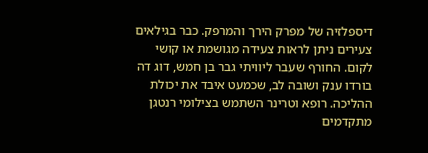דיספלזיה של מפרק הירך והמרפק. כבר בגילאים צעירים ניתן לראות צעידה מגושמת או קושי לקום. החורף שעבר ליוויתי גבר בן חמש, דוג דה בורדו ענק ושובה לב, שכמעט איבד את יכולת ההליכה. רופא וטרינר השתמש בצילומי רנטגן מתקדמים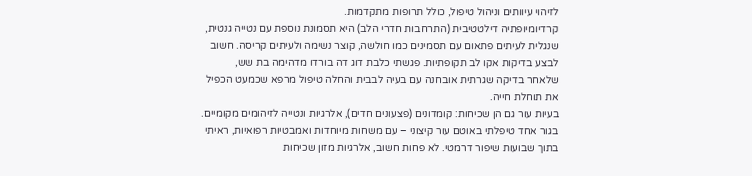לזיהוי עיוותים וניהול טיפול, כולל תרופות מתקדמות.
קרדיומיופתיה דילטטיבית (התרחבות חדרי הלב) היא תסמונת נוספת עם נטייה גנטית, שנגלית לעיתים פתאום עם תסמינים כמו חולשה, קוצר נשימה ולעיתים קריסה. חשוב לבצע בדיקות אקו לב תקופתיות. פגשתי כלבת דוג דה בורדו מדהימה בת שש, שלאחר בדיקה שגרתית אובחנה עם בעיה לבבית והחלה טיפול מרפא שכמעט הכפיל את תוחלת חייה.
בעיות עור גם הן שכיחות: קומדונים (פצעונים חדים), אלרגיות ונטייה לזיהומים מקומיים. בגור אחד טיפלתי באוטם עור קיצוני – עם משחות מיוחדות ואמבטיות רפואיות, ראיתי בתוך שבועות שיפור דרמטי. לא פחות חשוב, אלרגיות מזון שכיחות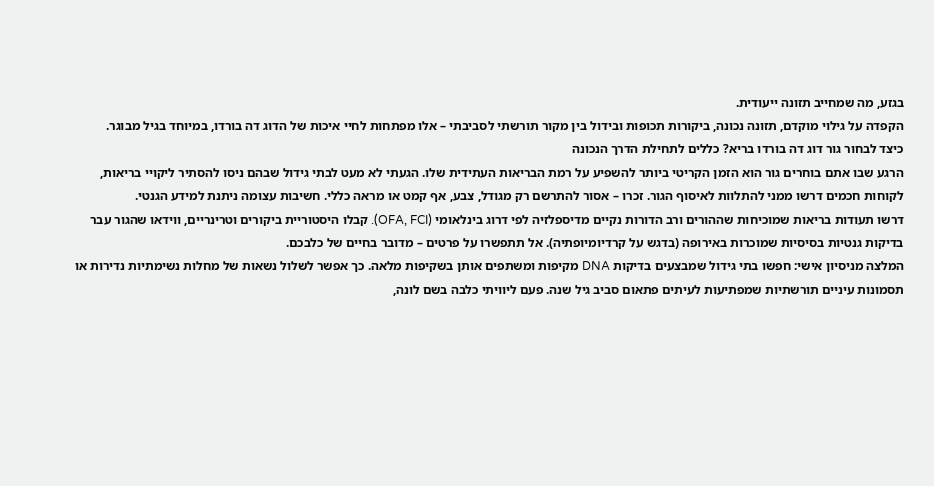בגזע, מה שמחייב תזונה ייעודית.
הקפדה על גילוי מוקדם, תזונה נכונה, ביקורות תכופות ובידול בין מקור תורשתי לסביבתי – אלו מפתחות לחיי איכות של הדוג דה בורדו, במיוחד בגיל מבוגר.
כיצד לבחור גור דוג דה בורדו בריא? כללים לתחילת הדרך הנכונה
הרגע שבו אתם בוחרים גור הוא הזמן הקריטי ביותר להשפיע על רמת הבריאות העתידית שלו. הגעתי לא מעט לבתי גידול שבהם ניסו להסתיר ליקויי בריאות, לקוחות חכמים דרשו ממני להתלוות לאיסוף הגור. זכרו – אסור להתרשם רק מגודל, צבע, אף קמט או מראה כללי. חשיבות עצומה ניתנת למידע הגנטי.
דרשו תעודות בריאות שמוכיחות שההורים ורב הדורות נקיים מדיספלזיה לפי דרוג בינלאומי (OFA, FCI). קבלו היסטוריית ביקורים וטרינריים, ווידאו שהגור עבר בדיקות גנטיות בסיסיות שמוכרות באירופה (בדגש על קרדיומיופתיה). אל תתפשרו על פרטים – מדובר בחיים של כלבכם.
המלצה מניסיון אישי: חפשו בתי גידול שמבצעים בדיקות DNA מקיפות ומשתפים אותן בשקיפות מלאה. כך אפשר לשלול נשאות של מחלות נשימתיות נדירות או תסמונות עיניים תורשתיות שמפתיעות לעיתים פתאום סביב גיל שנה. פעם ליוויתי כלבה בשם לונה,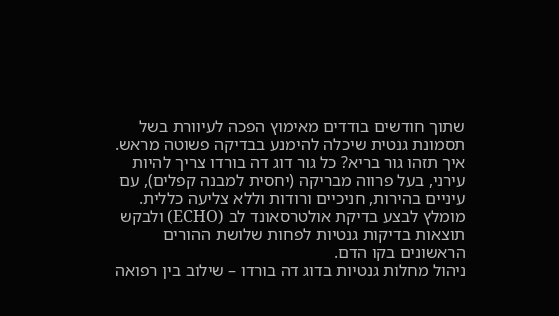שתוך חודשים בודדים מאימוץ הפכה לעיוורת בשל תסמונת גנטית שיכלה להימנע בבדיקה פשוטה מראש.
איך תזהו גור בריא? כל גור דוג דה בורדו צריך להיות עירני, בעל פרווה מבריקה (יחסית למבנה קפלים), עם עיניים בהירות, חניכיים ורודות וללא צליעה כללית. מומלץ לבצע בדיקת אולטרסאונד לב (ECHO) ולבקש תוצאות בדיקות גנטיות לפחות שלושת ההורים הראשונים בקו הדם.
ניהול מחלות גנטיות בדוג דה בורדו – שילוב בין רפואה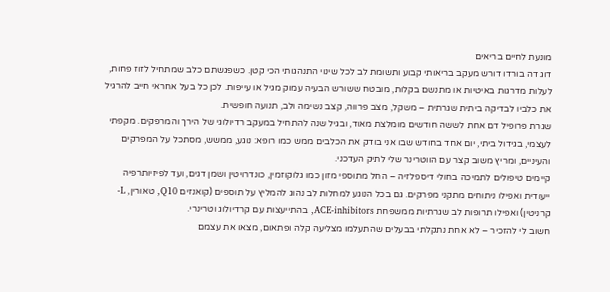מונעת לחיים בריאים
דוג דה בורדו דורש מעקב בריאותי קבוע ותשומת לב לכל שינוי התנהגותי הכי קטן. כשפגשתם כלב שמתחיל לזוז פחות, לעלות מדרגות באיטיות או מתנשם בקלות, מובטח ששורש הבעיה עמוק מגיל או עייפות. לכן כל בעל אחראי חייב להרגיל את כלביו לבדיקה ביתית שגרתית – משקל, מצב פרווה, קצב נשימה ולב, תנועה חופשית.
שגרת פרופיל דם אחת לששה חודשים מומלצת מאוד, ובגיל שנה להתחיל במעקב רדיולוגי של הירך והמרפקים. מקפתי לעצמי, בגידול ביתי, יום אחד בחודש שבו אני בודק את הכלבים ממש כמו רופא: נוגע, ממשש, מסתכל על המפרקים והעיניים, ומריץ משוב קצר עם הווטרינר שלי לתיק העדכני.
קיימים טיפולים לתמיכה בחולי דיספלזיה – החל מתוספי מזון כמו גלוקוזמין, כונדרויטין ושמן דגים, ועד לפיזיותרפיה ייעודית ואפילו ניתוחים מתקני מפרקים. גם בכל הנוגע למחלות לב נהוג להמליץ על תוספים (קואנזים Q10, טאורין, L-קרניטין) ואפילו תרופות לב שגרתיות ממשפחת ACE-inhibitors, בהתייעצות עם קרדיולוג וטרינרי.
חשוב לי להזכיר – לא אחת נתקלתי בבעלים שהתעלמו מצליעה קלה ופתאום, מצאו את עצמם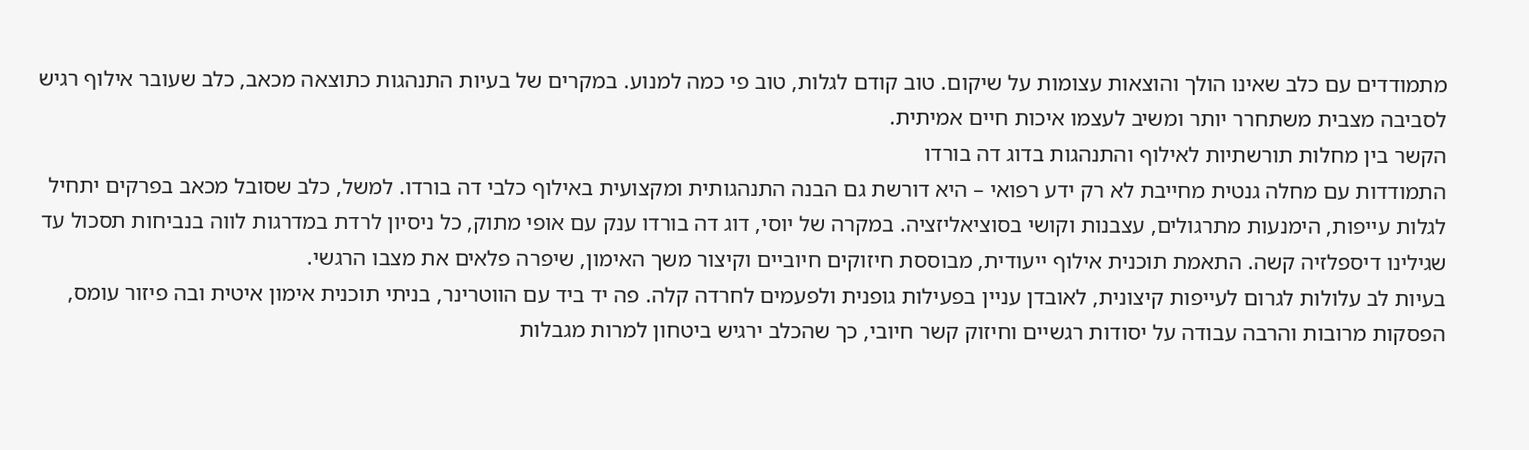מתמודדים עם כלב שאינו הולך והוצאות עצומות על שיקום. טוב קודם לגלות, טוב פי כמה למנוע. במקרים של בעיות התנהגות כתוצאה מכאב, כלב שעובר אילוף רגיש לסביבה מצבית משתחרר יותר ומשיב לעצמו איכות חיים אמיתית.
הקשר בין מחלות תורשתיות לאילוף והתנהגות בדוג דה בורדו
התמודדות עם מחלה גנטית מחייבת לא רק ידע רפואי – היא דורשת גם הבנה התנהגותית ומקצועית באילוף כלבי דה בורדו. למשל, כלב שסובל מכאב בפרקים יתחיל לגלות עייפות, הימנעות מתרגולים, עצבנות וקושי בסוציאליזציה. במקרה של יוסי, דוג דה בורדו ענק עם אופי מתוק, כל ניסיון לרדת במדרגות לווה בנביחות תסכול עד שגילינו דיספלזיה קשה. התאמת תוכנית אילוף ייעודית, מבוססת חיזוקים חיוביים וקיצור משך האימון, שיפרה פלאים את מצבו הרגשי.
בעיות לב עלולות לגרום לעייפות קיצונית, לאובדן עניין בפעילות גופנית ולפעמים לחרדה קלה. פה יד ביד עם הווטרינר, בניתי תוכנית אימון איטית ובה פיזור עומס, הפסקות מרובות והרבה עבודה על יסודות רגשיים וחיזוק קשר חיובי, כך שהכלב ירגיש ביטחון למרות מגבלות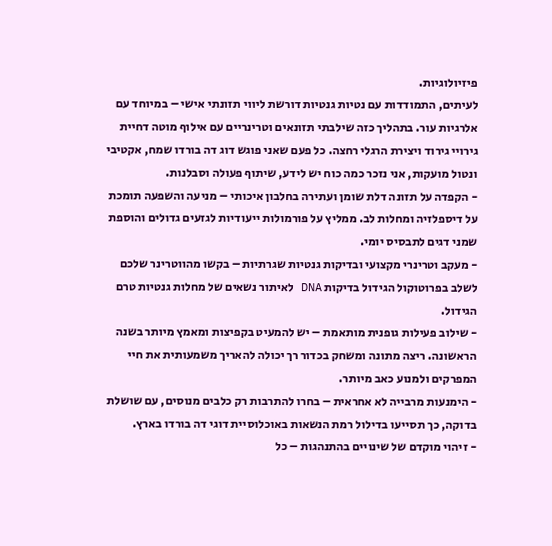פיזיולוגיות.
לעיתים, התמודדות עם נטיות גנטיות דורשת ליווי תזונתי אישי – במיוחד עם אלרגיות עור. בתהליך כזה שילבתי תזונאים וטרינריים עם אילוף מוטה דחיית גירויי גירוד ויצירת הרגלי רחצה. כל פעם שאני פוגש דוג דה בורדו שמח, אקטיבי ונטול מועקות, אני נזכר כמה כוח יש לידע, שיתוף פעולה וסבלנות.
- הקפדה על תזונה דלת שומן ועתירה בחלבון איכותי – מניעה והשפעה תומכת על דיספלזיה ומחלות לב. ממליץ על פורמולות ייעודיות לגזעים גדולים והוספת שמני דגים לתבסיס יומי.
- מעקב וטרינרי מקצועי ובדיקות גנטיות שגרתיות – בקשו מהווטרינר שלכם לשלב בפרוטוקול הגידול בדיקות DNA לאיתור נשאים של מחלות גנטיות טרם הגידול.
- שילוב פעילות גופנית מותאמת – יש להמעיט בקפיצות ומאמץ מיותר בשנה הראשונה. ריצה מתונה ומשחק בכדור רך יכולה להאריך משמעותית את חיי המפרקים ולמנוע כאב מיותר.
- הימנעות מרבייה לא אחראית – בחרו להתרבות רק כלבים מנוסים, עם שושלת בדוקה, כך תסייעו בדילול רמת הנשאות באוכלוסיית דוגי דה בורדו בארץ.
- זיהוי מוקדם של שינויים בהתנהגות – כל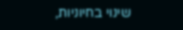שינוי בחיוניות,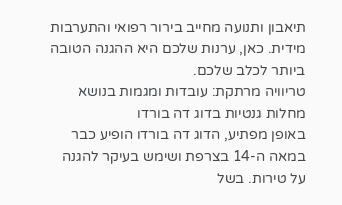תיאבון ותנועה מחייב בירור רפואי והתערבות מידית. כאן, ערנות שלכם היא ההגנה הטובה ביותר לכלב שלכם.
טריוויה מרתקת: עובדות ומגמות בנושא מחלות גנטיות בדוג דה בורדו
באופן מפתיע, הדוג דה בורדו הופיע כבר במאה ה-14 בצרפת ושימש בעיקר להגנה על טירות. בשל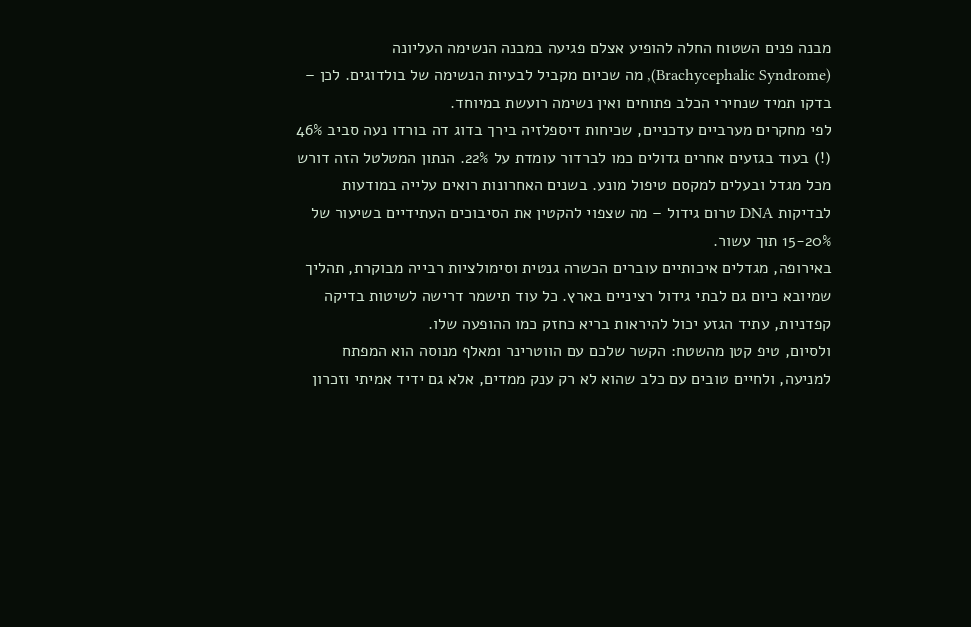מבנה פנים השטוח החלה להופיע אצלם פגיעה במבנה הנשימה העליונה (Brachycephalic Syndrome), מה שכיום מקביל לבעיות הנשימה של בולדוגים. לכן – בדקו תמיד שנחירי הכלב פתוחים ואין נשימה רועשת במיוחד.
לפי מחקרים מערביים עדכניים, שכיחות דיספלזיה בירך בדוג דה בורדו נעה סביב 46% (!) בעוד בגזעים אחרים גדולים כמו לברדור עומדת על 22%. הנתון המטלטל הזה דורש מכל מגדל ובעלים למקסם טיפול מונע. בשנים האחרונות רואים עלייה במודעות לבדיקות DNA טרום גידול – מה שצפוי להקטין את הסיבוכים העתידיים בשיעור של 15-20% תוך עשור.
באירופה, מגדלים איכותיים עוברים הכשרה גנטית וסימולציות רבייה מבוקרת, תהליך שמיובא כיום גם לבתי גידול רציניים בארץ. כל עוד תישמר דרישה לשיטות בדיקה קפדניות, עתיד הגזע יכול להיראות בריא כחזק כמו ההופעה שלו.
ולסיום, טיפ קטן מהשטח: הקשר שלכם עם הווטרינר ומאלף מנוסה הוא המפתח למניעה, ולחיים טובים עם כלב שהוא לא רק ענק ממדים, אלא גם ידיד אמיתי וזכרון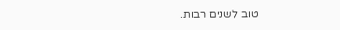טוב לשנים רבות.